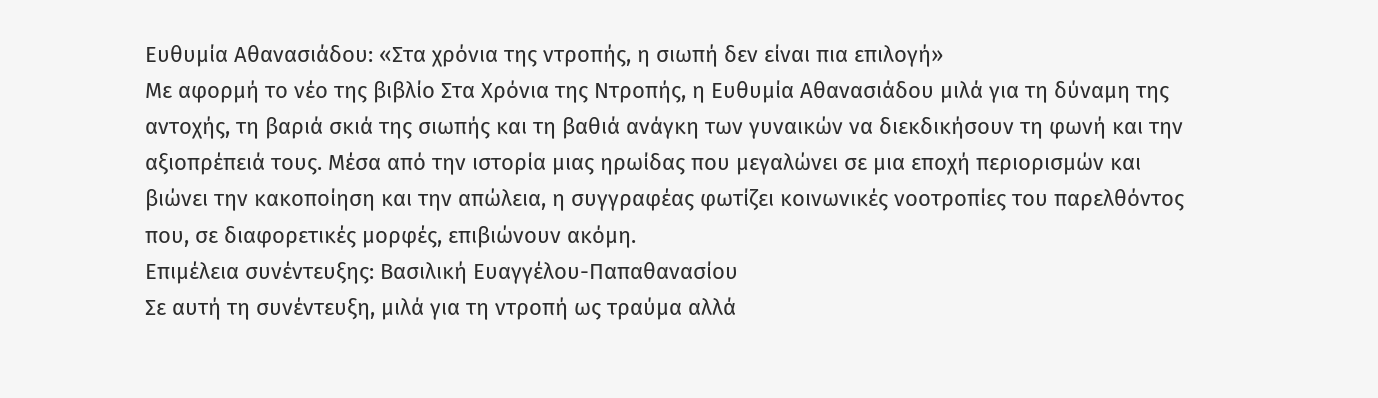Ευθυμία Αθανασιάδου: «Στα χρόνια της ντροπής, η σιωπή δεν είναι πια επιλογή»
Με αφορμή το νέο της βιβλίο Στα Χρόνια της Ντροπής, η Ευθυμία Αθανασιάδου μιλά για τη δύναμη της αντοχής, τη βαριά σκιά της σιωπής και τη βαθιά ανάγκη των γυναικών να διεκδικήσουν τη φωνή και την αξιοπρέπειά τους. Μέσα από την ιστορία μιας ηρωίδας που μεγαλώνει σε μια εποχή περιορισμών και βιώνει την κακοποίηση και την απώλεια, η συγγραφέας φωτίζει κοινωνικές νοοτροπίες του παρελθόντος που, σε διαφορετικές μορφές, επιβιώνουν ακόμη.
Επιμέλεια συνέντευξης: Βασιλική Ευαγγέλου-Παπαθανασίου
Σε αυτή τη συνέντευξη, μιλά για τη ντροπή ως τραύμα αλλά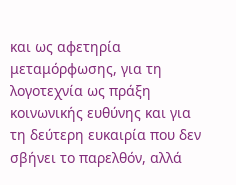και ως αφετηρία μεταμόρφωσης, για τη λογοτεχνία ως πράξη κοινωνικής ευθύνης και για τη δεύτερη ευκαιρία που δεν σβήνει το παρελθόν, αλλά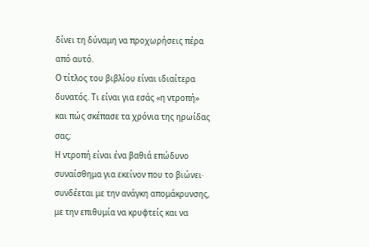δίνει τη δύναμη να προχωρήσεις πέρα από αυτό.
Ο τίτλος του βιβλίου είναι ιδιαίτερα δυνατός. Τι είναι για εσάς «η ντροπή» και πώς σκέπασε τα χρόνια της ηρωίδας σας;
Η ντροπή είναι ένα βαθιά επώδυνο συναίσθημα για εκείνον που το βιώνει· συνδέεται με την ανάγκη απομάκρυνσης, με την επιθυμία να κρυφτείς και να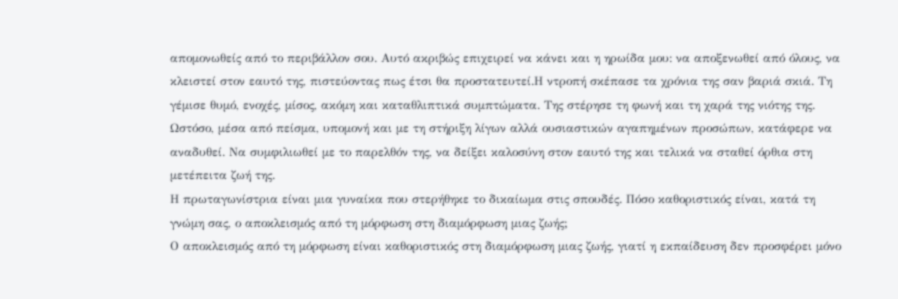απομονωθείς από το περιβάλλον σου. Αυτό ακριβώς επιχειρεί να κάνει και η ηρωίδα μου: να αποξενωθεί από όλους, να κλειστεί στον εαυτό της, πιστεύοντας πως έτσι θα προστατευτεί.Η ντροπή σκέπασε τα χρόνια της σαν βαριά σκιά. Τη γέμισε θυμό, ενοχές, μίσος, ακόμη και καταθλιπτικά συμπτώματα. Της στέρησε τη φωνή και τη χαρά της νιότης της. Ωστόσο, μέσα από πείσμα, υπομονή και με τη στήριξη λίγων αλλά ουσιαστικών αγαπημένων προσώπων, κατάφερε να αναδυθεί. Να συμφιλιωθεί με το παρελθόν της, να δείξει καλοσύνη στον εαυτό της και τελικά να σταθεί όρθια στη μετέπειτα ζωή της.
Η πρωταγωνίστρια είναι μια γυναίκα που στερήθηκε το δικαίωμα στις σπουδές. Πόσο καθοριστικός είναι, κατά τη γνώμη σας, ο αποκλεισμός από τη μόρφωση στη διαμόρφωση μιας ζωής;
Ο αποκλεισμός από τη μόρφωση είναι καθοριστικός στη διαμόρφωση μιας ζωής, γιατί η εκπαίδευση δεν προσφέρει μόνο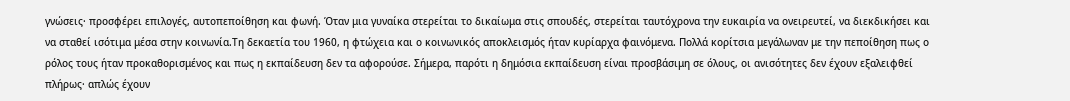γνώσεις· προσφέρει επιλογές, αυτοπεποίθηση και φωνή. Όταν μια γυναίκα στερείται το δικαίωμα στις σπουδές, στερείται ταυτόχρονα την ευκαιρία να ονειρευτεί, να διεκδικήσει και να σταθεί ισότιμα μέσα στην κοινωνία.Τη δεκαετία του 1960, η φτώχεια και ο κοινωνικός αποκλεισμός ήταν κυρίαρχα φαινόμενα. Πολλά κορίτσια μεγάλωναν με την πεποίθηση πως ο ρόλος τους ήταν προκαθορισμένος και πως η εκπαίδευση δεν τα αφορούσε. Σήμερα, παρότι η δημόσια εκπαίδευση είναι προσβάσιμη σε όλους, οι ανισότητες δεν έχουν εξαλειφθεί πλήρως· απλώς έχουν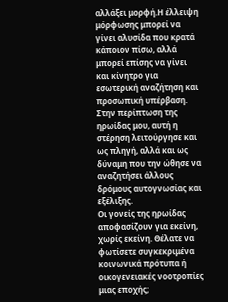αλλάξει μορφή.Η έλλειψη μόρφωσης μπορεί να γίνει αλυσίδα που κρατά κάποιον πίσω, αλλά μπορεί επίσης να γίνει και κίνητρο για εσωτερική αναζήτηση και προσωπική υπέρβαση. Στην περίπτωση της ηρωίδας μου, αυτή η στέρηση λειτούργησε και ως πληγή, αλλά και ως δύναμη που την ώθησε να αναζητήσει άλλους δρόμους αυτογνωσίας και εξέλιξης.
Οι γονείς της ηρωίδας αποφασίζουν για εκείνη, χωρίς εκείνη. Θέλατε να φωτίσετε συγκεκριμένα κοινωνικά πρότυπα ή οικογενειακές νοοτροπίες μιας εποχής;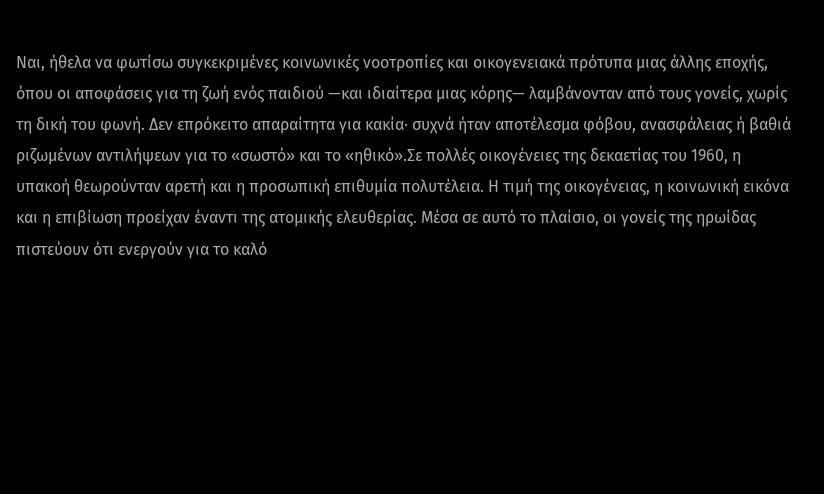Ναι, ήθελα να φωτίσω συγκεκριμένες κοινωνικές νοοτροπίες και οικογενειακά πρότυπα μιας άλλης εποχής, όπου οι αποφάσεις για τη ζωή ενός παιδιού —και ιδιαίτερα μιας κόρης— λαμβάνονταν από τους γονείς, χωρίς τη δική του φωνή. Δεν επρόκειτο απαραίτητα για κακία· συχνά ήταν αποτέλεσμα φόβου, ανασφάλειας ή βαθιά ριζωμένων αντιλήψεων για το «σωστό» και το «ηθικό».Σε πολλές οικογένειες της δεκαετίας του 1960, η υπακοή θεωρούνταν αρετή και η προσωπική επιθυμία πολυτέλεια. Η τιμή της οικογένειας, η κοινωνική εικόνα και η επιβίωση προείχαν έναντι της ατομικής ελευθερίας. Μέσα σε αυτό το πλαίσιο, οι γονείς της ηρωίδας πιστεύουν ότι ενεργούν για το καλό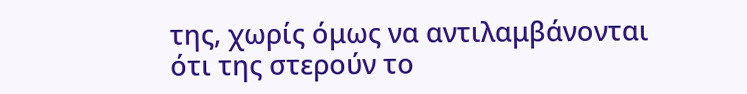της, χωρίς όμως να αντιλαμβάνονται ότι της στερούν το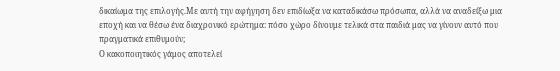δικαίωμα της επιλογής.Με αυτή την αφήγηση δεν επιδίωξα να καταδικάσω πρόσωπα, αλλά να αναδείξω μια εποχή και να θέσω ένα διαχρονικό ερώτημα: πόσο χώρο δίνουμε τελικά στα παιδιά μας να γίνουν αυτό που πραγματικά επιθυμούν;
Ο κακοποιητικός γάμος αποτελεί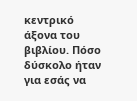κεντρικό άξονα του βιβλίου. Πόσο δύσκολο ήταν για εσάς να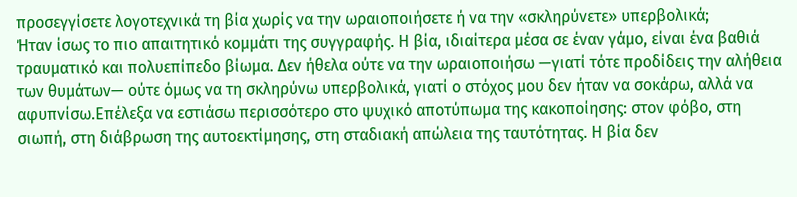προσεγγίσετε λογοτεχνικά τη βία χωρίς να την ωραιοποιήσετε ή να την «σκληρύνετε» υπερβολικά;
Ήταν ίσως το πιο απαιτητικό κομμάτι της συγγραφής. Η βία, ιδιαίτερα μέσα σε έναν γάμο, είναι ένα βαθιά τραυματικό και πολυεπίπεδο βίωμα. Δεν ήθελα ούτε να την ωραιοποιήσω —γιατί τότε προδίδεις την αλήθεια των θυμάτων— ούτε όμως να τη σκληρύνω υπερβολικά, γιατί ο στόχος μου δεν ήταν να σοκάρω, αλλά να αφυπνίσω.Επέλεξα να εστιάσω περισσότερο στο ψυχικό αποτύπωμα της κακοποίησης: στον φόβο, στη σιωπή, στη διάβρωση της αυτοεκτίμησης, στη σταδιακή απώλεια της ταυτότητας. Η βία δεν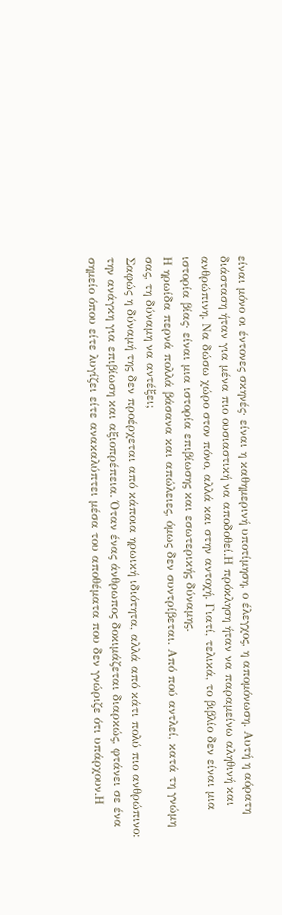είναι μόνο οι έντονες σκηνές· είναι η καθημερινή υποτίμηση, ο έλεγχος, η απομόνωση. Αυτή η αόρατη διάσταση ήταν για μένα πιο ουσιαστική να αποδοθεί.Η πρόκληση ήταν να παραμείνω αληθινή και ανθρώπινη. Να δώσω χώρο στον πόνο, αλλά και στην αντοχή. Γιατί, τελικά, το βιβλίο δεν είναι μια ιστορία βίας· είναι μια ιστορία επιβίωσης και εσωτερικής δύναμης.
Η ηρωίδα περνά πολλά βάσανα και απώλειες, όμως δεν συντρίβεται. Από πού αντλεί, κατά τη γνώμη σας, τη δύναμη να αντέξει;
Σαφώς η δύναμή της δεν προέρχεται από κάποια ηρωική ιδιότητα, αλλά από κάτι πολύ πιο ανθρώπινο: την ανάγκη για επιβίωση και αξιοπρέπεια. Όταν ένας άνθρωπος δοκιμάζεται διαρκώς, φτάνει σε ένα σημείο όπου είτε λυγίζει είτε ανακαλύπτει μέσα του αποθέματα που δεν γνώριζε ότι υπάρχουν.Η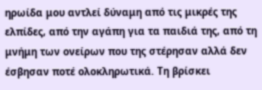ηρωίδα μου αντλεί δύναμη από τις μικρές της ελπίδες, από την αγάπη για τα παιδιά της, από τη μνήμη των ονείρων που της στέρησαν αλλά δεν έσβησαν ποτέ ολοκληρωτικά. Τη βρίσκει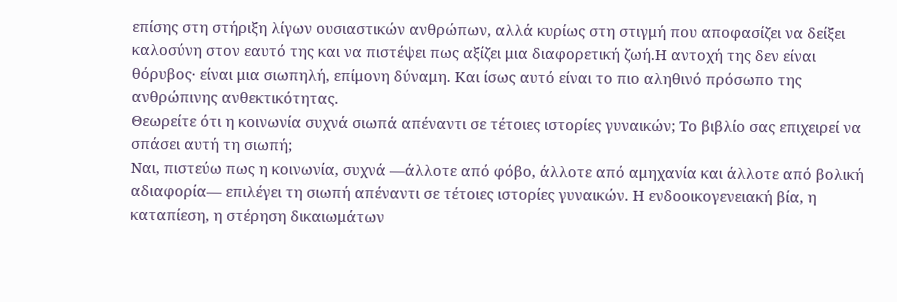επίσης στη στήριξη λίγων ουσιαστικών ανθρώπων, αλλά κυρίως στη στιγμή που αποφασίζει να δείξει καλοσύνη στον εαυτό της και να πιστέψει πως αξίζει μια διαφορετική ζωή.Η αντοχή της δεν είναι θόρυβος· είναι μια σιωπηλή, επίμονη δύναμη. Και ίσως αυτό είναι το πιο αληθινό πρόσωπο της ανθρώπινης ανθεκτικότητας.
Θεωρείτε ότι η κοινωνία συχνά σιωπά απέναντι σε τέτοιες ιστορίες γυναικών; Το βιβλίο σας επιχειρεί να σπάσει αυτή τη σιωπή;
Ναι, πιστεύω πως η κοινωνία, συχνά —άλλοτε από φόβο, άλλοτε από αμηχανία και άλλοτε από βολική αδιαφορία— επιλέγει τη σιωπή απέναντι σε τέτοιες ιστορίες γυναικών. Η ενδοοικογενειακή βία, η καταπίεση, η στέρηση δικαιωμάτων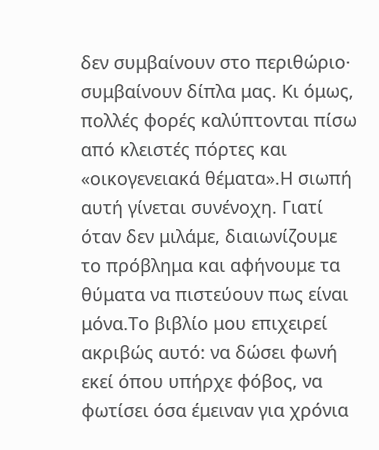δεν συμβαίνουν στο περιθώριο· συμβαίνουν δίπλα μας. Κι όμως, πολλές φορές καλύπτονται πίσω από κλειστές πόρτες και «οικογενειακά θέματα».Η σιωπή αυτή γίνεται συνένοχη. Γιατί όταν δεν μιλάμε, διαιωνίζουμε το πρόβλημα και αφήνουμε τα θύματα να πιστεύουν πως είναι μόνα.Το βιβλίο μου επιχειρεί ακριβώς αυτό: να δώσει φωνή εκεί όπου υπήρχε φόβος, να φωτίσει όσα έμειναν για χρόνια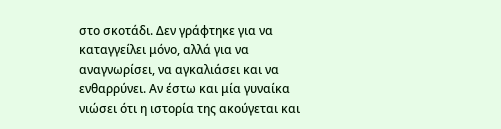στο σκοτάδι. Δεν γράφτηκε για να καταγγείλει μόνο, αλλά για να αναγνωρίσει, να αγκαλιάσει και να ενθαρρύνει. Αν έστω και μία γυναίκα νιώσει ότι η ιστορία της ακούγεται και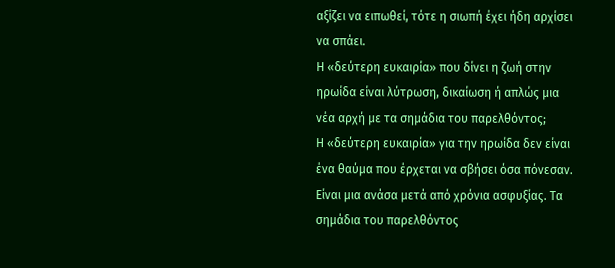αξίζει να ειπωθεί, τότε η σιωπή έχει ήδη αρχίσει να σπάει.
Η «δεύτερη ευκαιρία» που δίνει η ζωή στην ηρωίδα είναι λύτρωση, δικαίωση ή απλώς μια νέα αρχή με τα σημάδια του παρελθόντος;
Η «δεύτερη ευκαιρία» για την ηρωίδα δεν είναι ένα θαύμα που έρχεται να σβήσει όσα πόνεσαν. Είναι μια ανάσα μετά από χρόνια ασφυξίας. Τα σημάδια του παρελθόντος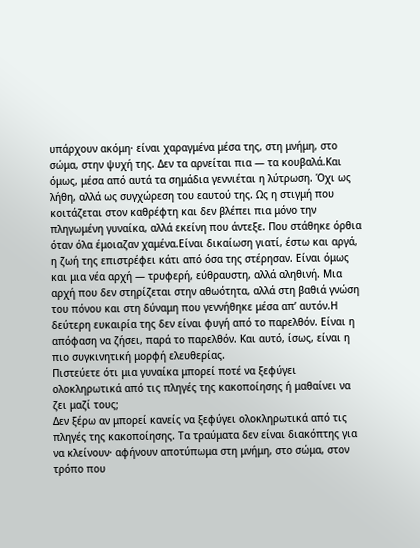υπάρχουν ακόμη· είναι χαραγμένα μέσα της, στη μνήμη, στο σώμα, στην ψυχή της. Δεν τα αρνείται πια — τα κουβαλά.Και όμως, μέσα από αυτά τα σημάδια γεννιέται η λύτρωση. Όχι ως λήθη, αλλά ως συγχώρεση του εαυτού της. Ως η στιγμή που κοιτάζεται στον καθρέφτη και δεν βλέπει πια μόνο την πληγωμένη γυναίκα, αλλά εκείνη που άντεξε. Που στάθηκε όρθια όταν όλα έμοιαζαν χαμένα.Είναι δικαίωση γιατί, έστω και αργά, η ζωή της επιστρέφει κάτι από όσα της στέρησαν. Είναι όμως και μια νέα αρχή — τρυφερή, εύθραυστη, αλλά αληθινή. Μια αρχή που δεν στηρίζεται στην αθωότητα, αλλά στη βαθιά γνώση του πόνου και στη δύναμη που γεννήθηκε μέσα απ’ αυτόν.Η δεύτερη ευκαιρία της δεν είναι φυγή από το παρελθόν. Είναι η απόφαση να ζήσει, παρά το παρελθόν. Και αυτό, ίσως, είναι η πιο συγκινητική μορφή ελευθερίας.
Πιστεύετε ότι μια γυναίκα μπορεί ποτέ να ξεφύγει ολοκληρωτικά από τις πληγές της κακοποίησης ή μαθαίνει να ζει μαζί τους;
Δεν ξέρω αν μπορεί κανείς να ξεφύγει ολοκληρωτικά από τις πληγές της κακοποίησης. Τα τραύματα δεν είναι διακόπτης για να κλείνουν· αφήνουν αποτύπωμα στη μνήμη, στο σώμα, στον τρόπο που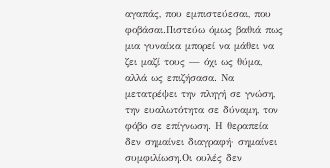αγαπάς, που εμπιστεύεσαι, που φοβάσαι.Πιστεύω όμως βαθιά πως μια γυναίκα μπορεί να μάθει να ζει μαζί τους — όχι ως θύμα, αλλά ως επιζήσασα. Να μετατρέψει την πληγή σε γνώση, την ευαλωτότητα σε δύναμη, τον φόβο σε επίγνωση. Η θεραπεία δεν σημαίνει διαγραφή· σημαίνει συμφιλίωση.Οι ουλές δεν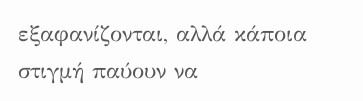εξαφανίζονται, αλλά κάποια στιγμή παύουν να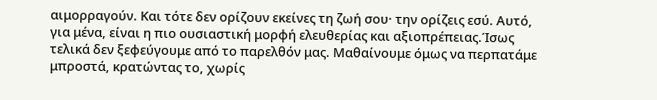αιμορραγούν. Και τότε δεν ορίζουν εκείνες τη ζωή σου· την ορίζεις εσύ. Αυτό, για μένα, είναι η πιο ουσιαστική μορφή ελευθερίας και αξιοπρέπειας.Ίσως τελικά δεν ξεφεύγουμε από το παρελθόν μας. Μαθαίνουμε όμως να περπατάμε μπροστά, κρατώντας το, χωρίς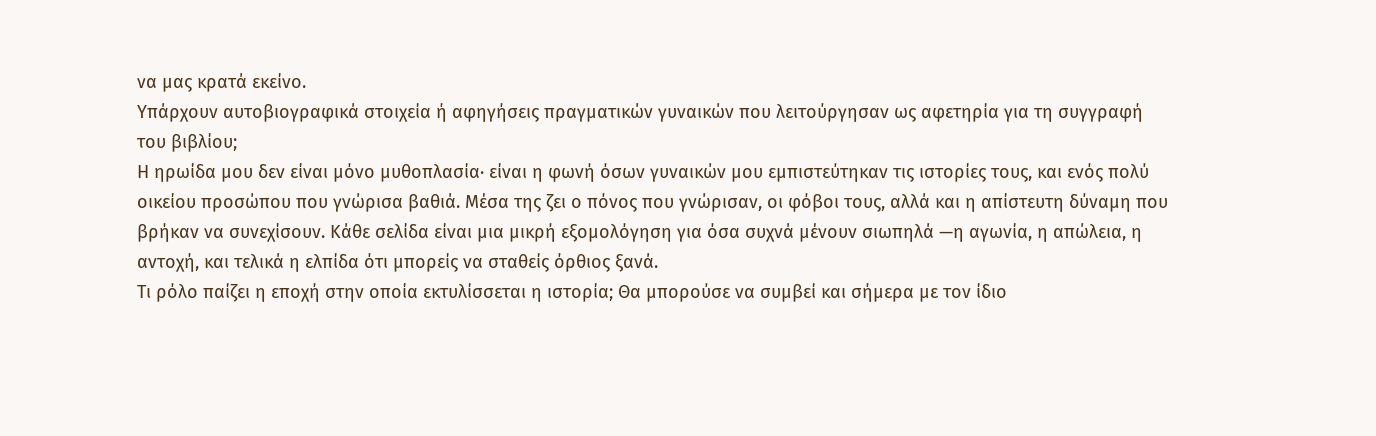να μας κρατά εκείνο.
Υπάρχουν αυτοβιογραφικά στοιχεία ή αφηγήσεις πραγματικών γυναικών που λειτούργησαν ως αφετηρία για τη συγγραφή του βιβλίου;
Η ηρωίδα μου δεν είναι μόνο μυθοπλασία· είναι η φωνή όσων γυναικών μου εμπιστεύτηκαν τις ιστορίες τους, και ενός πολύ οικείου προσώπου που γνώρισα βαθιά. Μέσα της ζει ο πόνος που γνώρισαν, οι φόβοι τους, αλλά και η απίστευτη δύναμη που βρήκαν να συνεχίσουν. Κάθε σελίδα είναι μια μικρή εξομολόγηση για όσα συχνά μένουν σιωπηλά —η αγωνία, η απώλεια, η αντοχή, και τελικά η ελπίδα ότι μπορείς να σταθείς όρθιος ξανά.
Τι ρόλο παίζει η εποχή στην οποία εκτυλίσσεται η ιστορία; Θα μπορούσε να συμβεί και σήμερα με τον ίδιο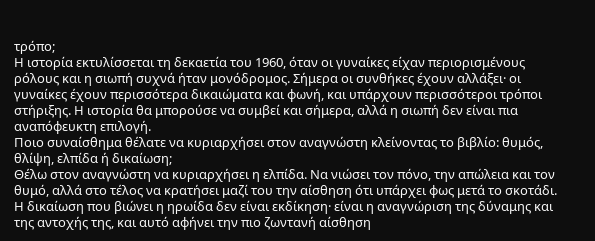τρόπο;
Η ιστορία εκτυλίσσεται τη δεκαετία του 1960, όταν οι γυναίκες είχαν περιορισμένους ρόλους και η σιωπή συχνά ήταν μονόδρομος. Σήμερα οι συνθήκες έχουν αλλάξει· οι γυναίκες έχουν περισσότερα δικαιώματα και φωνή, και υπάρχουν περισσότεροι τρόποι στήριξης. Η ιστορία θα μπορούσε να συμβεί και σήμερα, αλλά η σιωπή δεν είναι πια αναπόφευκτη επιλογή.
Ποιο συναίσθημα θέλατε να κυριαρχήσει στον αναγνώστη κλείνοντας το βιβλίο: θυμός, θλίψη, ελπίδα ή δικαίωση;
Θέλω στον αναγνώστη να κυριαρχήσει η ελπίδα. Να νιώσει τον πόνο, την απώλεια και τον θυμό, αλλά στο τέλος να κρατήσει μαζί του την αίσθηση ότι υπάρχει φως μετά το σκοτάδι. Η δικαίωση που βιώνει η ηρωίδα δεν είναι εκδίκηση· είναι η αναγνώριση της δύναμης και της αντοχής της, και αυτό αφήνει την πιο ζωντανή αίσθηση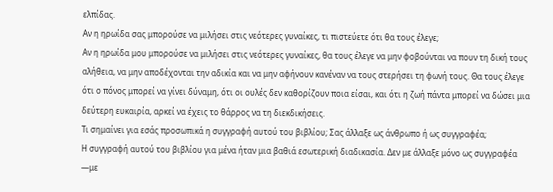ελπίδας.
Αν η ηρωίδα σας μπορούσε να μιλήσει στις νεότερες γυναίκες, τι πιστεύετε ότι θα τους έλεγε;
Αν η ηρωίδα μου μπορούσε να μιλήσει στις νεότερες γυναίκες, θα τους έλεγε να μην φοβούνται να πουν τη δική τους αλήθεια, να μην αποδέχονται την αδικία και να μην αφήνουν κανέναν να τους στερήσει τη φωνή τους. Θα τους έλεγε ότι ο πόνος μπορεί να γίνει δύναμη, ότι οι ουλές δεν καθορίζουν ποια είσαι, και ότι η ζωή πάντα μπορεί να δώσει μια δεύτερη ευκαιρία, αρκεί να έχεις το θάρρος να τη διεκδικήσεις.
Τι σημαίνει για εσάς προσωπικά η συγγραφή αυτού του βιβλίου; Σας άλλαξε ως άνθρωπο ή ως συγγραφέα;
Η συγγραφή αυτού του βιβλίου για μένα ήταν μια βαθιά εσωτερική διαδικασία. Δεν με άλλαξε μόνο ως συγγραφέα —με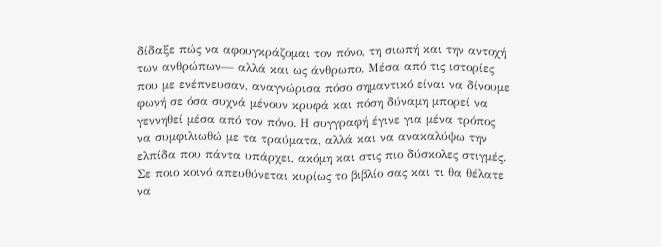δίδαξε πώς να αφουγκράζομαι τον πόνο, τη σιωπή και την αντοχή των ανθρώπων— αλλά και ως άνθρωπο. Μέσα από τις ιστορίες που με ενέπνευσαν, αναγνώρισα πόσο σημαντικό είναι να δίνουμε φωνή σε όσα συχνά μένουν κρυφά και πόση δύναμη μπορεί να γεννηθεί μέσα από τον πόνο. Η συγγραφή έγινε για μένα τρόπος να συμφιλιωθώ με τα τραύματα, αλλά και να ανακαλύψω την ελπίδα που πάντα υπάρχει, ακόμη και στις πιο δύσκολες στιγμές.
Σε ποιο κοινό απευθύνεται κυρίως το βιβλίο σας και τι θα θέλατε να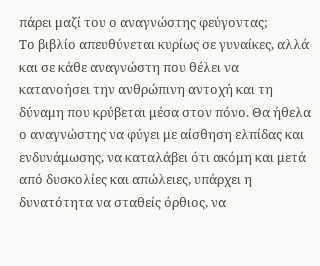πάρει μαζί του ο αναγνώστης φεύγοντας;
Το βιβλίο απευθύνεται κυρίως σε γυναίκες, αλλά και σε κάθε αναγνώστη που θέλει να κατανοήσει την ανθρώπινη αντοχή και τη δύναμη που κρύβεται μέσα στον πόνο. Θα ήθελα ο αναγνώστης να φύγει με αίσθηση ελπίδας και ενδυνάμωσης, να καταλάβει ότι ακόμη και μετά από δυσκολίες και απώλειες, υπάρχει η δυνατότητα να σταθείς όρθιος, να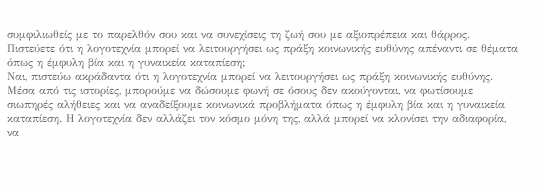συμφιλιωθείς με το παρελθόν σου και να συνεχίσεις τη ζωή σου με αξιοπρέπεια και θάρρος.
Πιστεύετε ότι η λογοτεχνία μπορεί να λειτουργήσει ως πράξη κοινωνικής ευθύνης απέναντι σε θέματα όπως η έμφυλη βία και η γυναικεία καταπίεση;
Ναι, πιστεύω ακράδαντα ότι η λογοτεχνία μπορεί να λειτουργήσει ως πράξη κοινωνικής ευθύνης. Μέσα από τις ιστορίες, μπορούμε να δώσουμε φωνή σε όσους δεν ακούγονται, να φωτίσουμε σιωπηρές αλήθειες και να αναδείξουμε κοινωνικά προβλήματα όπως η έμφυλη βία και η γυναικεία καταπίεση. Η λογοτεχνία δεν αλλάζει τον κόσμο μόνη της, αλλά μπορεί να κλονίσει την αδιαφορία, να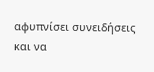αφυπνίσει συνειδήσεις και να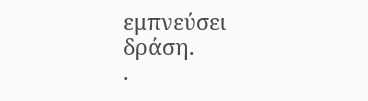εμπνεύσει δράση.
.